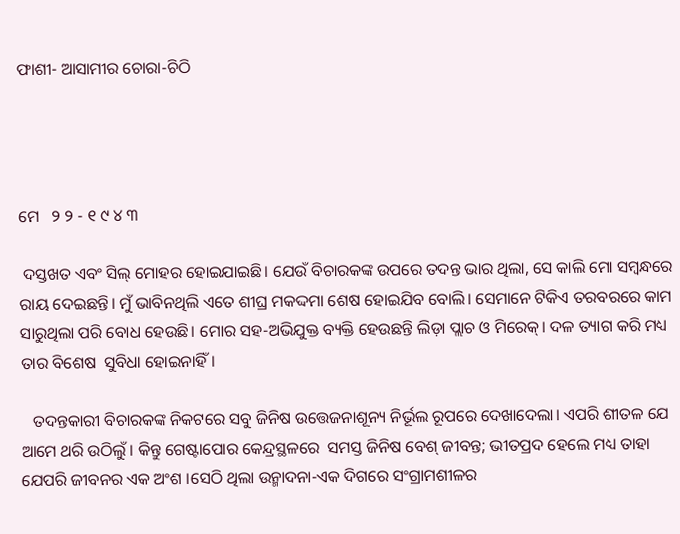ଫାଶୀ- ଆସାମୀର ଚୋରା-ଚିଠି




ମେ   ୨ ୨ - ୧ ୯ ୪ ୩

 ଦସ୍ତଖତ ଏବଂ ସିଲ୍‌ ମୋହର ହୋଇଯାଇଛି। ଯେଉଁ ବିଚାରକଙ୍କ ଉପରେ ତଦନ୍ତ ଭାର ଥିଲା, ସେ କାଲି ମୋ ସମ୍ବନ୍ଧରେ ରାୟ ଦେଇଛନ୍ତି। ମୁଁ ଭାବିନଥିଲି ଏତେ ଶୀଘ୍ର ମକଦ୍ଦମା ଶେଷ ହୋଇଯିବ ବୋଲି। ସେମାନେ ଟିକିଏ ତରବରରେ କାମ ସାରୁଥିଲା ପରି ବୋଧ ହେଉଛି। ମୋର ସହ-ଅଭିଯୁକ୍ତ ବ୍ୟକ୍ତି ହେଉଛନ୍ତି ଲିଡ଼ା ପ୍ଲାଚ ଓ ମିରେକ୍‌। ଦଳ ତ୍ୟାଗ କରି ମଧ୍ୟ ତାର ବିଶେଷ  ସୁବିଧା ହୋଇନାହିଁ।

   ତଦନ୍ତକାରୀ ବିଚାରକଙ୍କ ନିକଟରେ ସବୁ ଜିନିଷ ଉତ୍ତେଜନାଶୂନ୍ୟ ନିର୍ଭୂଲ ରୂପରେ ଦେଖାଦେଲା। ଏପରି ଶୀତଳ ଯେ ଆମେ ଥରି ଉଠିଲୁଁ। କିନ୍ତୁ ଗେଷ୍ଟାପୋର କେନ୍ଦ୍ରସ୍ଥଳରେ  ସମସ୍ତ ଜିନିଷ ବେଶ୍‌ ଜୀବନ୍ତ; ଭୀତପ୍ରଦ ହେଲେ ମଧ୍ୟ ତାହା ଯେପରି ଜୀବନର ଏକ ଅଂଶ ।ସେଠି ଥିଲା ଉନ୍ମାଦନା-ଏକ ଦିଗରେ ସଂଗ୍ରାମଶୀଳର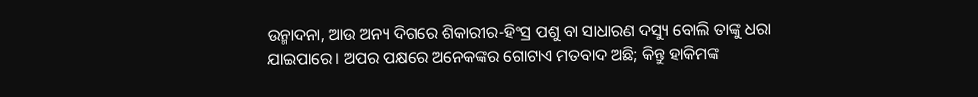ଉନ୍ମାଦନା, ଆଉ ଅନ୍ୟ ଦିଗରେ ଶିକାରୀର-ହିଂସ୍ର ପଶୁ ବା ସାଧାରଣ ଦସ୍ୟୁ ବୋଲି ତାଙ୍କୁ ଧରା ଯାଇପାରେ। ଅପର ପକ୍ଷରେ ଅନେକଙ୍କର ଗୋଟାଏ ମତବାଦ ଅଛି; କିନ୍ତୁ ହାକିମଙ୍କ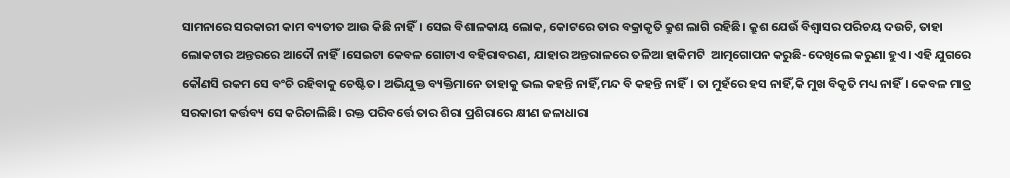ସାମନାରେ ସରକାରୀ କାମ ବ୍ୟତୀତ ଆଉ କିଛି ନାହିଁ। ସେଇ ବିଶାଳକାୟ ଲୋକ, କୋଟରେ ତାର ବକ୍ରାକୃତି କ୍ରୁଶ ଲାଗି ରହିଛି। କ୍ରୁଶ ଯେଉଁ ବିଶ୍ବାସର ପରିଚୟ ଦଉଚି, ତାହା ଲୋକଟାର ଅନ୍ତରରେ ଆଦୌ ନାହିଁ।ସେଇଟା କେବଳ ଗୋଟାଏ ବହିରାବରଣ, ଯାହାର ଅନ୍ତରାଳରେ ତଳିଆ ହାକିମଟି  ଆତ୍ମଗୋପନ କରୁଛି-ଦେଖିଲେ କରୁଣା ହୁଏ। ଏହି ଯୁଗରେ କୌଣସି ରକମ ସେ ବଂଚି ରହିବାକୁ ଚେଷ୍ଟିତ। ଅଭିଯୁକ୍ତ ବ୍ୟକ୍ତିମାନେ ତାହାକୁ ଭଲ କହନ୍ତି ନାହିଁ,ମନ୍ଦ ବି କହନ୍ତି ନାହିଁ। ତା ମୁହଁରେ ହସ ନାହିଁ,କି ମୁଖ ବିକୃତି ମଧ୍ୟ ନାହିଁ। କେବଳ ମାତ୍ର ସରକାରୀ କର୍ତ୍ତବ୍ୟ ସେ କରିଚାଲିଛି। ରକ୍ତ ପରିବର୍ତ୍ତେ ତାର ଶିରା ପ୍ରଶିରାରେ କ୍ଷୀଣ ଜଳାଧାରା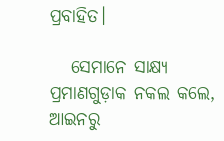ପ୍ରବାହିତ।

   ସେମାନେ ସାକ୍ଷ୍ୟ ପ୍ରମାଣଗୁଡ଼ାକ ନକଲ କଲେ, ଆଇନରୁ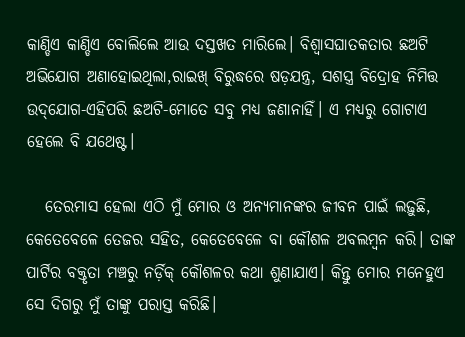କାଣ୍ଡିଏ କାଣ୍ଡିଏ ବୋଲିଲେ ଆଉ ଦସ୍ତଖତ ମାରିଲେ। ବିଶ୍ବାସଘାତକତାର ଛଅଟି ଅଭିଯୋଗ ଅଣାହୋଇଥିଲା,ରାଇଖ୍‌ ବିରୁଦ୍ଧରେ ଷଡ଼ଯନ୍ତ୍ର, ସଶସ୍ତ୍ର ବିଦ୍ରୋହ ନିମିତ୍ତ ଉଦ୍‌ଯୋଗ-ଏହିପରି ଛଅଟି-ମୋତେ ସବୁ ମଧ୍ୟ ଜଣାନାହିଁ। ଏ ମଧ୍ୟରୁ ଗୋଟାଏ ହେଲେ ବି ଯଥେଷ୍ଟ।

   ତେରମାସ ହେଲା ଏଠି ମୁଁ ମୋର ଓ ଅନ୍ୟମାନଙ୍କର ଜୀବନ ପାଇଁ ଲଢ଼ୁଛି, କେତେବେଳେ ତେଜର ସହିତ, କେତେବେଳେ ବା କୌଶଳ ଅବଲମ୍ବନ କରି। ତାଙ୍କ ପାର୍ଟିର ବକ୍ତୃତା ମଞ୍ଚରୁ ନର୍ଡ଼ିକ୍‌ କୌଶଳର କଥା ଶୁଣାଯାଏ। କିନ୍ତୁ ମୋର ମନେହୁଏ ସେ ଦିଗରୁ ମୁଁ ତାଙ୍କୁ ପରାସ୍ତ କରିଛି।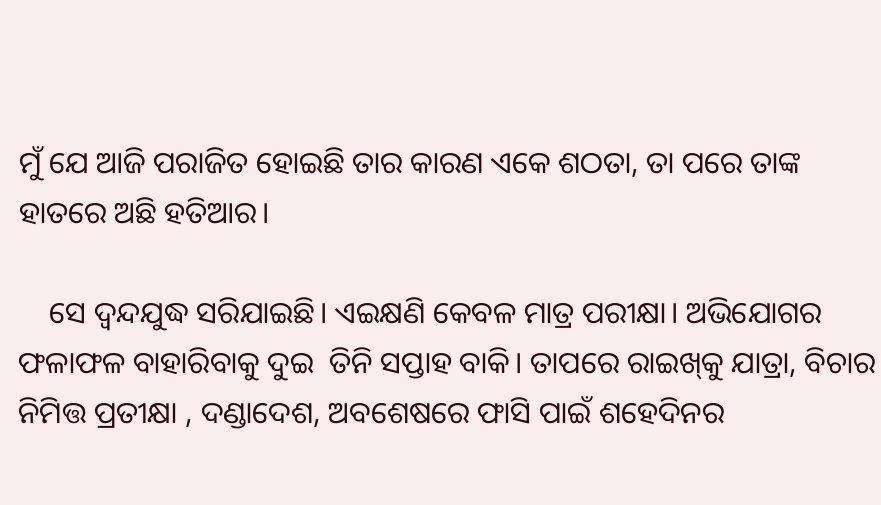ମୁଁ ଯେ ଆଜି ପରାଜିତ ହୋଇଛି ତାର କାରଣ ଏକେ ଶଠତା, ତା ପରେ ତାଙ୍କ ହାତରେ ଅଛି ହତିଆର।

    ସେ ଦ୍ବନ୍ଦଯୁଦ୍ଧ ସରିଯାଇଛି। ଏଇକ୍ଷଣି କେବଳ ମାତ୍ର ପରୀକ୍ଷା। ଅଭିଯୋଗର ଫଳାଫଳ ବାହାରିବାକୁ ଦୁଇ  ତିନି ସପ୍ତାହ ବାକି। ତାପରେ ରାଇଖ୍‌କୁ ଯାତ୍ରା, ବିଚାର ନିମିତ୍ତ ପ୍ରତୀକ୍ଷା , ଦଣ୍ଡାଦେଶ, ଅବଶେଷରେ ଫାସି ପାଇଁ ଶହେଦିନର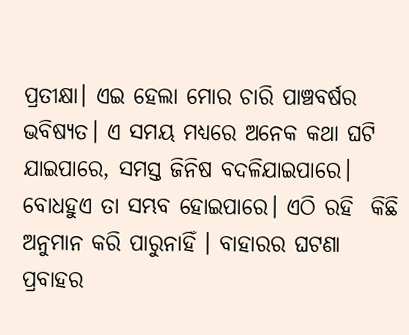ପ୍ରତୀକ୍ଷା। ଏଇ ହେଲା ମୋର ଚାରି ପାଞ୍ଚବର୍ଷର  ଭବିଷ୍ୟତ। ଏ ସମୟ ମଧ୍ୟରେ ଅନେକ କଥା ଘଟି ଯାଇପାରେ, ସମସ୍ତ ଜିନିଷ ବଦଳିଯାଇପାରେ। ବୋଧହୁଏ ତା ସମ୍ଭବ ହୋଇପାରେ। ଏଠି ରହି  କିଛି ଅନୁମାନ କରି ପାରୁନାହିଁ । ବାହାରର ଘଟଣା ପ୍ରବାହର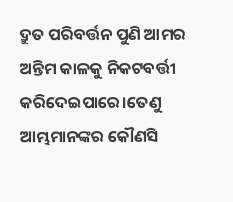ଦ୍ରୁତ ପରିବର୍ତ୍ତନ ପୁଣି ଆମର ଅନ୍ତିମ କାଳକୁ ନିକଟବର୍ତ୍ତୀ କରିଦେଇପାରେ।ତେଣୁ ଆମ୍ଭମାନଙ୍କର କୌଣସି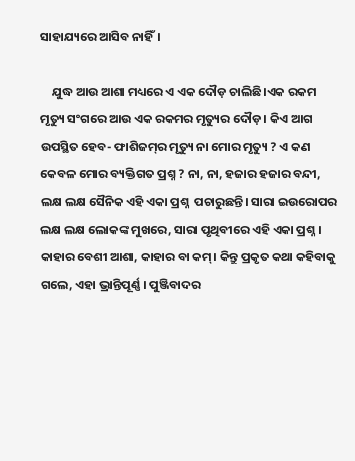ସାହାଯ୍ୟରେ ଆସିବ ନାହିଁ।

    ଯୁଦ୍ଧ ଆଉ ଆଶା ମଧ୍ୟରେ ଏ ଏକ ଦୌଡ଼ ଚାଲିଛି।ଏକ ରକମ ମୃତ୍ୟୁ ସଂଗରେ ଆଉ ଏକ ରକମର ମୃତ୍ୟୁର ଦୌଡ଼। କିଏ ଆଗ ଉପସ୍ଥିତ ହେବ- ଫାଶିଜମ୍‌ର ମୃତ୍ୟୁ ନା ମୋର ମୃତ୍ୟୁ ? ଏ କଣ କେବଳ ମୋର ବ୍ୟକ୍ତିଗତ ପ୍ରଶ୍ନ ? ନା, ନା, ହଜାର ହଜାର ବନ୍ଦୀ, ଲକ୍ଷ ଲକ୍ଷ ସୈନିକ ଏହି ଏକା ପ୍ରଶ୍ନ  ପଚାରୁଛନ୍ତି। ସାରା ଇଉରୋପର ଲକ୍ଷ ଲକ୍ଷ ଲୋକଙ୍କ ମୁଖରେ, ସାରା ପୃଥିବୀରେ ଏହି ଏକା ପ୍ରଶ୍ନ । କାହାର ବେଶୀ ଆଶା, କାହାର ବା କମ୍‌। କିନ୍ତୁ ପ୍ରକୃତ କଥା କହିବାକୁ ଗଲେ, ଏହା ଭ୍ରାନ୍ତିପୂର୍ଣ୍ଣ । ପୁଞ୍ଜିବାଦର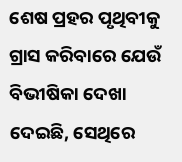ଶେଷ ପ୍ରହର ପୃଥିବୀକୁ ଗ୍ରାସ କରିବାରେ ଯେଉଁ ବିଭୀଷିକା ଦେଖା ଦେଇଛି, ସେଥିରେ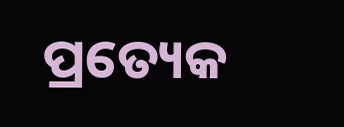ପ୍ରତ୍ୟେକ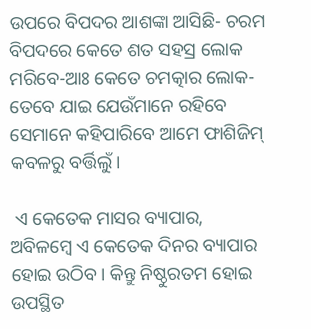ଉପରେ ବିପଦର ଆଶଙ୍କା ଆସିଛି- ଚରମ ବିପଦରେ କେତେ ଶତ ସହସ୍ର ଲୋକ ମରିବେ-ଆଃ କେତେ ଚମତ୍କାର ଲୋକ-ତେବେ ଯାଇ ଯେଉଁମାନେ ରହିବେ ସେମାନେ କହିପାରିବେ ଆମେ ଫାଶିଜିମ୍‌ କବଳରୁ ବର୍ତ୍ତିଲୁଁ।

 ଏ କେତେକ ମାସର ବ୍ୟାପାର, ଅବିଳମ୍ବେ ଏ କେତେକ ଦିନର ବ୍ୟାପାର ହୋଇ ଉଠିବ। କିନ୍ତୁ ନିଷ୍ଠୁରତମ ହୋଇ ଉପସ୍ଥିତ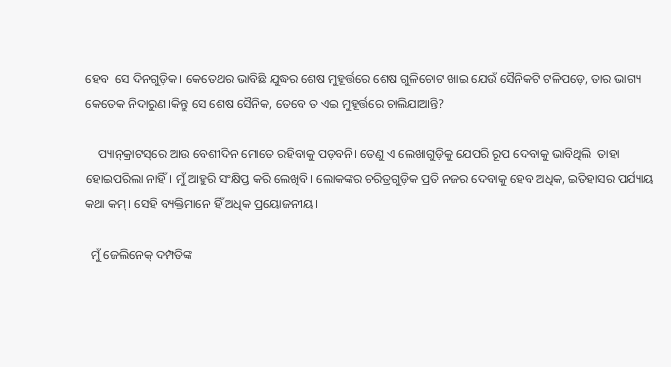ହେବ  ସେ ଦିନଗୁଡ଼ିକ। କେତେଥର ଭାବିଛି ଯୁଦ୍ଧର ଶେଷ ମୁହୂର୍ତ୍ତରେ ଶେଷ ଗୁଳିଚୋଟ ଖାଇ ଯେଉଁ ସୈନିକଟି ଟଳିପଡ଼େ, ତାର ଭାଗ୍ୟ କେତେକ ନିଦାରୁଣ।କିନ୍ତୁ ସେ ଶେଷ ସୈନିକ, ତେବେ ତ ଏଇ ମୁହୂର୍ତ୍ତରେ ଚାଲିଯାଆନ୍ତି?

    ପ୍ୟାନ୍‌କ୍ରାଟସ୍‌ରେ ଆଉ ବେଶୀଦିନ ମୋତେ ରହିବାକୁ ପଡ଼ବନି। ତେଣୁ ଏ ଲେଖାଗୁଡ଼ିକୁ ଯେପରି ରୂପ ଦେବାକୁ ଭାବିଥିଲି  ତାହା ହୋଇପରିଲା ନାହିଁ। ମୁଁ ଆହୁରି ସଂକ୍ଷିପ୍ତ କରି ଲେଖିବି। ଲୋକଙ୍କର ଚରିତ୍ରଗୁଡ଼ିକ ପ୍ରତି ନଜର ଦେବାକୁ ହେବ ଅଧିକ, ଇତିହାସର ପର୍ଯ୍ୟାୟ କଥା କମ୍‌। ସେହି ବ୍ୟକ୍ତିମାନେ ହିଁ ଅଧିକ ପ୍ରୟୋଜନୀୟ।

  ମୁଁ ଜେଲିନେକ୍‌ ଦମ୍ପତିଙ୍କ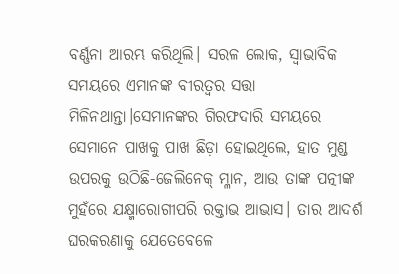ବର୍ଣ୍ଣନା ଆରମ୍ଭ କରିଥିଲି। ସରଳ ଲୋକ, ସ୍ବାଭାବିକ ସମୟରେ ଏମାନଙ୍କ ବୀରତ୍ବର ସତ୍ତା ମିଳିନଥାନ୍ତା।ସେମାନଙ୍କର ଗିରଫଦାରି ସମୟରେ ସେମାନେ ପାଖକୁ ପାଖ ଛିଡ଼ା ହୋଇଥିଲେ, ହାତ ମୁଣ୍ଡ ଉପରକୁ ଉଠିଛି-ଜେଲିନେକ୍‌ ମ୍ଳାନ, ଆଉ ତାଙ୍କ ପତ୍ନୀଙ୍କ ମୁହଁରେ ଯକ୍ଷ୍ମାରୋଗୀପରି ରକ୍ତାଭ ଆଭାସ। ତାର ଆଦର୍ଶ ଘରକରଣାକୁ ଯେତେବେଳେ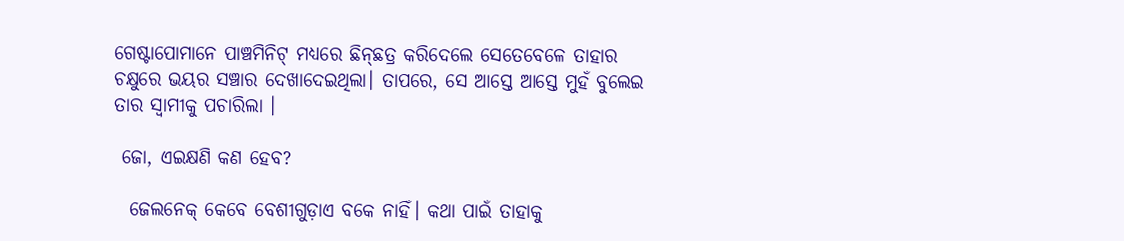ଗେଷ୍ଟାପୋମାନେ ପାଞ୍ଚମିନିଟ୍‌ ମଧ୍ୟରେ ଛିନ୍‌ଛତ୍ର କରିଦେଲେ ସେତେବେଳେ ତାହାର ଚକ୍ଷୁରେ ଭୟର ସଞ୍ଚାର ଦେଖାଦେଇଥିଲା। ତାପରେ, ସେ ଆସ୍ତେ ଆସ୍ତେ ମୁହଁ ବୁଲେଇ ତାର ସ୍ବାମୀକୁ ପଚାରିଲା ।

 ଜୋ, ଏଇକ୍ଷଣି କଣ ହେବ?

  ଜେଲନେକ୍‌ କେବେ ବେଶୀଗୁଡ଼ାଏ ବକେ ନାହିଁ। କଥା ପାଇଁ ତାହାକୁ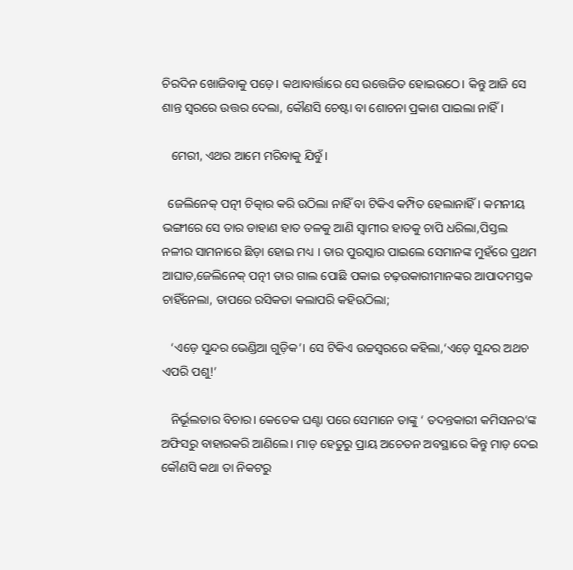ଚିରଦିନ ଖୋଜିବାକୁ ପଡ଼େ। କଥାବାର୍ତ୍ତାରେ ସେ ଉତ୍ତେଜିତ ହୋଇଉଠେ। କିନ୍ତୁ ଆଜି ସେ ଶାନ୍ତ ସ୍ବରରେ ଉତ୍ତର ଦେଲା, କୌଣସି ଚେଷ୍ଟା ବା ଶୋଚନା ପ୍ରକାଶ ପାଇଲା ନାହିଁ।

   ମେରୀ, ଏଥର ଆମେ ମରିବାକୁ ଯିବୁଁ।

  ଜେଲିନେକ୍‌ ପତ୍ନୀ ଚିତ୍କାର କରି ଉଠିଲା ନାହିଁ ବା ଟିକିଏ କମ୍ପିତ ହେଲାନାହିଁ। କମନୀୟ ଭଙ୍ଗୀରେ ସେ ତାର ଡାହାଣ ହାତ ତଳକୁ ଆଣି ସ୍ବାମୀର ହାତକୁ ଚାପି ଧରିଲା,ପିସ୍ତଲ ନଳୀର ସାମନାରେ ଛିଡ଼ା ହୋଇ ମଧ୍ୟ । ତାର ପୁରସ୍କାର ପାଇଲେ ସେମାନଙ୍କ ମୁହଁରେ ପ୍ରଥମ ଆଘାତ,ଜେଲିନେକ୍‌ ପତ୍ନୀ ତାର ଗାଲ ପୋଛି ପକାଇ ଚଢ଼ଉକାରୀମାନଙ୍କର ଆପାଦମସ୍ତକ ଚାହିଁନେଲା, ତାପରେ ରସିକତା କଲାପରି କହିଉଠିଲା;

   ‘ଏଡ଼େ ସୁନ୍ଦର ଭେଣ୍ଡିଆ ଗୁଡ଼ିକ’। ସେ ଟିକିଏ ଉଚ୍ଚସ୍ବରରେ କହିଲା,‘ଏଡ଼େ ସୁନ୍ଦର ଅଥଚ ଏପରି ପଶୁ!’

   ନିର୍ଭୂଲତାର ବିଚାର। କେତେକ ଘଣ୍ଟା ପରେ ସେମାନେ ତାଙ୍କୁ ‘ ତଦନ୍ତକାରୀ କମିସନର’ଙ୍କ ଅଫିସରୁ ବାହାରକରି ଆଣିଲେ। ମାଡ଼ ହେତୁରୁ ପ୍ରାୟ ଅଚେତନ ଅବସ୍ଥାରେ କିନ୍ତୁ ମାଡ଼ ଦେଇ କୌଣସି କଥା ତା ନିକଟରୁ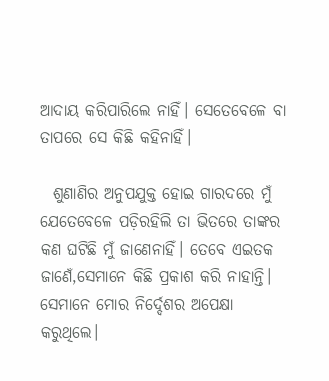ଆଦାୟ କରିପାରିଲେ ନାହିଁ। ସେତେବେଳେ ବା ତାପରେ ସେ କିଛି କହିନାହିଁ।

  ଶୁଣାଣିର ଅନୁପଯୁକ୍ତ ହୋଇ ଗାରଦରେ ମୁଁ ଯେତେବେଳେ ପଡ଼ିରହିଲି ତା ଭିତରେ ତାଙ୍କର କଣ ଘଟିଛି ମୁଁ ଜାଣେନାହିଁ। ତେବେ ଏଇତକ ଜାଣେଁ,ସେମାନେ କିଛି ପ୍ରକାଶ କରି ନାହାନ୍ତି। ସେମାନେ ମୋର ନିର୍ଦ୍ଦେଶର ଅପେକ୍ଷା କରୁଥିଲେ।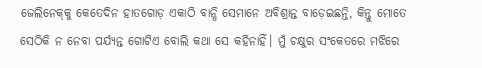ଜେଲିନେକ୍‌କୁ କେତେଦିନ ହାତଗୋଡ଼ ଏକାଠି ବାନ୍ଧି ସେମାନେ ଅବିଶ୍ରାନ୍ତ ବାଡ଼େଇଛନ୍ତି, କିନ୍ତୁ ମୋତେ ସେଠିକି ନ ନେବା ପର୍ଯ୍ୟନ୍ତ ଗୋଟିଏ ବୋଲି କଥା ସେ କହିନାହିଁ। ମୁଁ ଚକ୍ଷୁର ସଂକେତରେ ମଝିରେ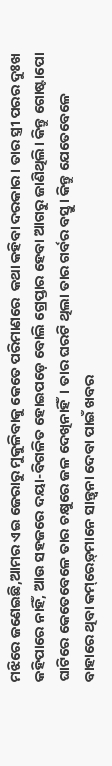ମଝିରେ ଜଣେଇଛି,ଆମର ଏଇ ଜେରାରୁ ମୁକୁଳିବାକୁ କେତେ ପରିମାଣରେ  କଥା କହିବା ଦରକାର। ତାର ସ୍ତ୍ରୀ ପରର ଦୁଃଖ କହିପାରେ ନାହିଁ, ଆଉ ସହଜରେ ଦୟା-ବିଗଳିତ ହୋଇପଡ଼େ ବୋଲି ଗ୍ରେପ୍ତାର ହେବା ଆଗରୁ ଜାଣିଥିଲି। କିନ୍ତୁ ଗୋଷ୍ଟାପୋ ଘାଟିରେ କେତେବେଳେ ତାର ଚକ୍ଷୁରେ ଜଳ ଦେଖିନାହିଁ। ତାର ଘରଟି ଥିଲା ତାର ଗର୍ବର ବସ୍ତୁ। କିନ୍ତୁ ଯେତେବେଳେ ବାହାରେ ଥିବା କମ୍‌ରେଡ଼୍‌ମାନେ ସାନ୍ତ୍ବନା ଦେବା ପାଇଁ ଖବର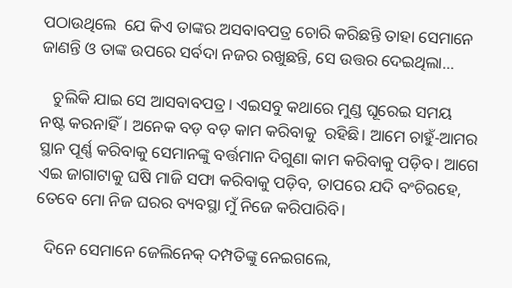ପଠାଉଥିଲେ  ଯେ କିଏ ତାଙ୍କର ଅସବାବପତ୍ର ଚୋରି କରିଛନ୍ତି ତାହା ସେମାନେ ଜାଣନ୍ତି ଓ ତାଙ୍କ ଉପରେ ସର୍ବଦା ନଜର ରଖୁଛନ୍ତି, ସେ ଉତ୍ତର ଦେଇଥିଲା…

   ଚୁଲିକି ଯାଇ ସେ ଆସବାବପତ୍ର। ଏଇସବୁ କଥାରେ ମୁଣ୍ଡ ଘୂରେଇ ସମୟ  ନଷ୍ଟ କରନାହିଁ। ଅନେକ ବଡ଼ ବଡ଼ କାମ କରିବାକୁ  ରହିଛି। ଆମେ ଚାହୁଁ-ଆମର ସ୍ଥାନ ପୂର୍ଣ୍ଣ କରିବାକୁ ସେମାନଙ୍କୁ ବର୍ତ୍ତମାନ ଦିଗୁଣା କାମ କରିବାକୁ ପଡ଼ିବ। ଆଗେ ଏଇ ଜାଗାଟାକୁ ଘଷି ମାଜି ସଫା କରିବାକୁ ପଡ଼ିବ, ତାପରେ ଯଦି ବଂଚିରହେ, ତେବେ ମୋ ନିଜ ଘରର ବ୍ୟବସ୍ଥା ମୁଁ ନିଜେ କରିପାରିବି।

  ଦିନେ ସେମାନେ ଜେଲିନେକ୍‌ ଦମ୍ପତିଙ୍କୁ ନେଇଗଲେ,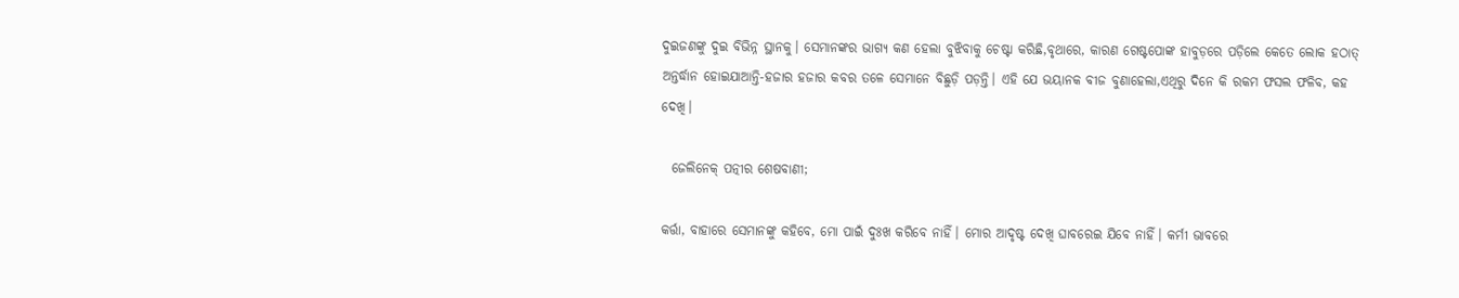ଦୁଇଜଣଙ୍କୁ ଦୁଇ ବିଭିନ୍ନ ସ୍ଥାନକୁ। ସେମାନଙ୍କର ଭାଗ୍ୟ କଣ ହେଲା ବୁଝିବାକୁ ଚେଷ୍ଟା କରିଛି,ବୃଥାରେ, କାରଣ ଗେଷ୍ଟପୋଙ୍କ ହାବୁଡ଼ରେ ପଡ଼ିଲେ କେତେ ଲୋକ ହଠାତ୍‌ ଅନ୍ତର୍ଦ୍ଧାନ ହୋଇଯାଆନ୍ତି-ହଜାର ହଜାର କବର ତଳେ ସେମାନେ ବିଛୁଡ଼ି ପଡ଼ନ୍ତି। ଏହି ଯେ ଭୟାନକ ବୀଜ ବୁଣାହେଲା,ଏଥିରୁ ଦିନେ କି ରକମ ଫସଲ ଫଳିବ, କହ ଦେଖି।

  ଜେଲିନେକ୍‌ ପତ୍ନୀର ଶେଷବାଣୀ;

କର୍ତ୍ତା, ବାହାରେ ସେମାନଙ୍କୁ କହିବେ, ମୋ ପାଇଁ ଦୁଃଖ କରିବେ ନାହିଁ। ମୋର ଆଦୃଷ୍ଟ ଦେଖି ଘାବରେଇ ଯିବେ ନାହିଁ। କର୍ମୀ ଭାବରେ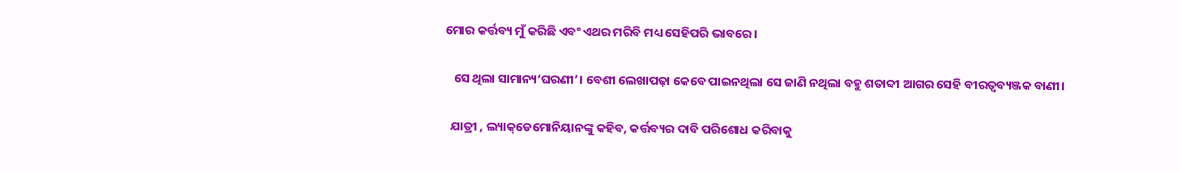ମୋର କର୍ତ୍ତବ୍ୟ ମୁଁ କରିଛି ଏବଂ ଏଥର ମରିବି ମଧ୍ୟ ସେହିପରି ଭାବରେ ।

   ସେ ଥିଲା ସାମାନ୍ୟ‘ଘରଣୀ’। ବେଶୀ ଲେଖାପଢ଼ା କେବେ ପାଇନଥିଲା ସେ ଜାଣି ନଥିଲା ବହୁ ଶତାବ୍ଦୀ ଆଗର ସେହି ବୀରତ୍ବବ୍ୟଞ୍ଜକ ବାଣୀ।

  ଯାତ୍ରୀ , ଲ୍ୟାକ୍‌ଡେମୋନିୟାନଙ୍କୁ କହିବ, କର୍ତ୍ତବ୍ୟର ଦାବି ପରିଶୋଧ କରିବାକୁ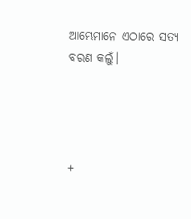ଆମ୍ଭେମାନେ ଏଠାରେ ସତ୍ୟ ବରଣ କଲୁଁ।




+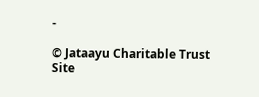-

© Jataayu Charitable Trust
Site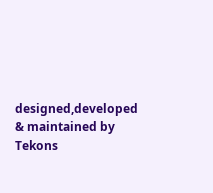designed,developed & maintained by Tekons